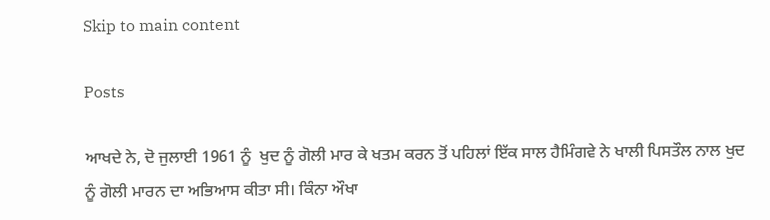Skip to main content

Posts

ਆਖਦੇ ਨੇ, ਦੋ ਜੁਲਾਈ 1961 ਨੂੰ  ਖੁਦ ਨੂੰ ਗੋਲੀ ਮਾਰ ਕੇ ਖਤਮ ਕਰਨ ਤੋਂ ਪਹਿਲਾਂ ਇੱਕ ਸਾਲ ਹੈਮਿੰਗਵੇ ਨੇ ਖਾਲੀ ਪਿਸਤੌਲ ਨਾਲ ਖੁਦ ਨੂੰ ਗੋਲੀ ਮਾਰਨ ਦਾ ਅਭਿਆਸ ਕੀਤਾ ਸੀ। ਕਿੰਨਾ ਔਖਾ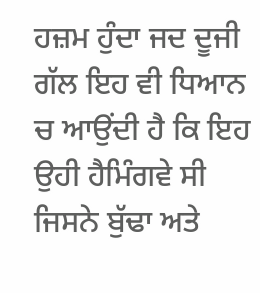ਹਜ਼ਮ ਹੁੰਦਾ ਜਦ ਦੂਜੀ ਗੱਲ ਇਹ ਵੀ ਧਿਆਨ ਚ ਆਉਂਦੀ ਹੈ ਕਿ ਇਹ ਉਹੀ ਹੈਮਿੰਗਵੇ ਸੀ  ਜਿਸਨੇ ਬੁੱਢਾ ਅਤੇ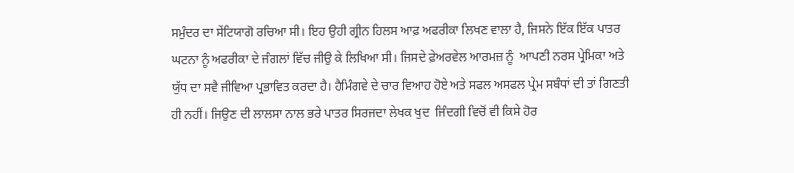ਸਮੁੰਦਰ ਦਾ ਸੇਂਟਿਯਾਗੋ ਰਚਿਆ ਸੀ। ਇਹ ਉਹੀ ਗ੍ਰੀਨ ਹਿਲਸ ਆਫ਼ ਅਫਰੀਕਾ ਲਿਖਣ ਵਾਲਾ ਹੈ, ਜਿਸਨੇ ਇੱਕ ਇੱਕ ਪਾਤਰ ਘਟਨਾ ਨੂੰ ਅਫਰੀਕਾ ਦੇ ਜੰਗਲਾਂ ਵਿੱਚ ਜੀਉ ਕੇ ਲਿਖਿਆ ਸੀ। ਜਿਸਦੇ ਫ਼ੇਅਰਵੇਲ ਆਰਮਜ਼ ਨੂੰ  ਆਪਣੀ ਨਰਸ ਪ੍ਰੇਮਿਕਾ ਅਤੇ ਯੁੱਧ ਦਾ ਸਵੈ ਜੀਵਿਆ ਪ੍ਰਭਾਵਿਤ ਕਰਦਾ ਹੈ। ਹੈਮਿੰਗਵੇ ਦੇ ਚਾਰ ਵਿਆਹ ਹੋਏ ਅਤੇ ਸਫਲ ਅਸਫਲ ਪ੍ਰੇਮ ਸਬੰਧਾਂ ਦੀ ਤਾਂ ਗਿਣਤੀ ਹੀ ਨਹੀਂ। ਜਿਉਣ ਦੀ ਲਾਲਸਾ ਨਾਲ ਭਰੇ ਪਾਤਰ ਸਿਰਜਦਾ ਲੇਖਕ ਖੁਦ  ਜਿੰਦਗੀ ਵਿਚੋਂ ਵੀ ਕਿਸੇ ਹੋਰ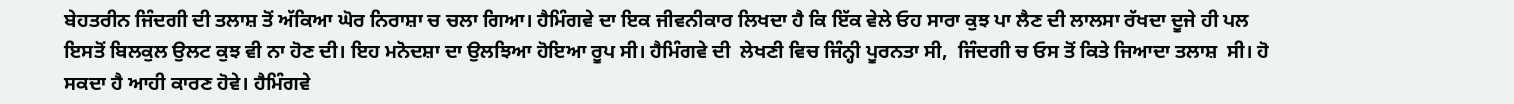ਬੇਹਤਰੀਨ ਜਿੰਦਗੀ ਦੀ ਤਲਾਸ਼ ਤੋਂ ਅੱਕਿਆ ਘੋਰ ਨਿਰਾਸ਼ਾ ਚ ਚਲਾ ਗਿਆ। ਹੈਮਿੰਗਵੇ ਦਾ ਇਕ ਜੀਵਨੀਕਾਰ ਲਿਖਦਾ ਹੈ ਕਿ ਇੱਕ ਵੇਲੇ ਓਹ ਸਾਰਾ ਕੁਝ ਪਾ ਲੈਣ ਦੀ ਲਾਲਸਾ ਰੱਖਦਾ ਦੂਜੇ ਹੀ ਪਲ ਇਸਤੋਂ ਬਿਲਕੁਲ ਉਲਟ ਕੁਝ ਵੀ ਨਾ ਹੋਣ ਦੀ। ਇਹ ਮਨੋਦਸ਼ਾ ਦਾ ਉਲਝਿਆ ਹੋਇਆ ਰੂਪ ਸੀ। ਹੈਮਿੰਗਵੇ ਦੀ  ਲੇਖਣੀ ਵਿਚ ਜਿੰਨ੍ਹੀ ਪੂਰਨਤਾ ਸੀ,  ਜਿੰਦਗੀ ਚ ਓਸ ਤੋਂ ਕਿਤੇ ਜਿਆਦਾ ਤਲਾਸ਼  ਸੀ। ਹੋ ਸਕਦਾ ਹੈ ਆਹੀ ਕਾਰਣ ਹੋਵੇ। ਹੈਮਿੰਗਵੇ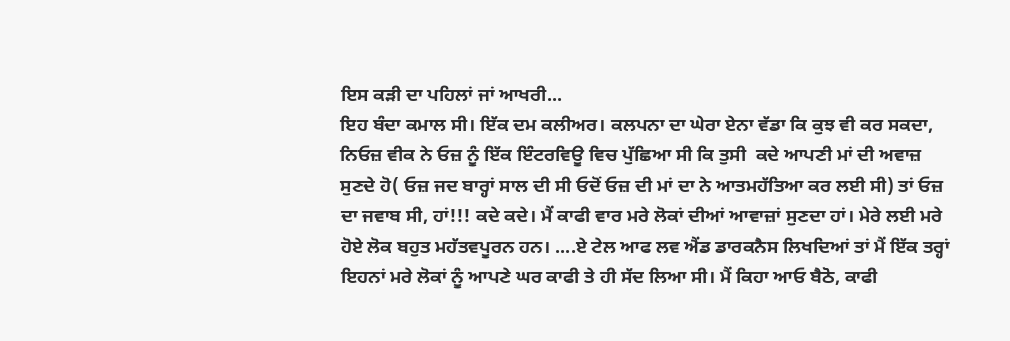ਇਸ ਕੜੀ ਦਾ ਪਹਿਲਾਂ ਜਾਂ ਆਖਰੀ...
ਇਹ ਬੰਦਾ ਕਮਾਲ ਸੀ। ਇੱਕ ਦਮ ਕਲੀਅਰ। ਕਲਪਨਾ ਦਾ ਘੇਰਾ ਏਨਾ ਵੱਡਾ ਕਿ ਕੁਝ ਵੀ ਕਰ ਸਕਦਾ,  ਨਿਓਜ਼ ਵੀਕ ਨੇ ਓਜ਼ ਨੂੰ ਇੱਕ ਇੰਟਰਵਿਊ ਵਿਚ ਪੁੱਛਿਆ ਸੀ ਕਿ ਤੁਸੀ  ਕਦੇ ਆਪਣੀ ਮਾਂ ਦੀ ਅਵਾਜ਼ ਸੁਣਦੇ ਹੋ( ਓਜ਼ ਜਦ ਬਾਰ੍ਹਾਂ ਸਾਲ ਦੀ ਸੀ ਓਦੋਂ ਓਜ਼ ਦੀ ਮਾਂ ਦਾ ਨੇ ਆਤਮਹੱਤਿਆ ਕਰ ਲਈ ਸੀ) ਤਾਂ ਓਜ਼ ਦਾ ਜਵਾਬ ਸੀ, ਹਾਂ!!! ਕਦੇ ਕਦੇ। ਮੈਂ ਕਾਫੀ ਵਾਰ ਮਰੇ ਲੋਕਾਂ ਦੀਆਂ ਆਵਾਜ਼ਾਂ ਸੁਣਦਾ ਹਾਂ। ਮੇਰੇ ਲਈ ਮਰੇ ਹੋਏ ਲੋਕ ਬਹੁਤ ਮਹੱਤਵਪੂਰਨ ਹਨ। ....ਏ ਟੇਲ ਆਫ ਲਵ ਐਂਡ ਡਾਰਕਨੈਸ ਲਿਖਦਿਆਂ ਤਾਂ ਮੈਂ ਇੱਕ ਤਰ੍ਹਾਂ ਇਹਨਾਂ ਮਰੇ ਲੋਕਾਂ ਨੂੰ ਆਪਣੇ ਘਰ ਕਾਫੀ ਤੇ ਹੀ ਸੱਦ ਲਿਆ ਸੀ। ਮੈਂ ਕਿਹਾ ਆਓ ਬੈਠੋ, ਕਾਫੀ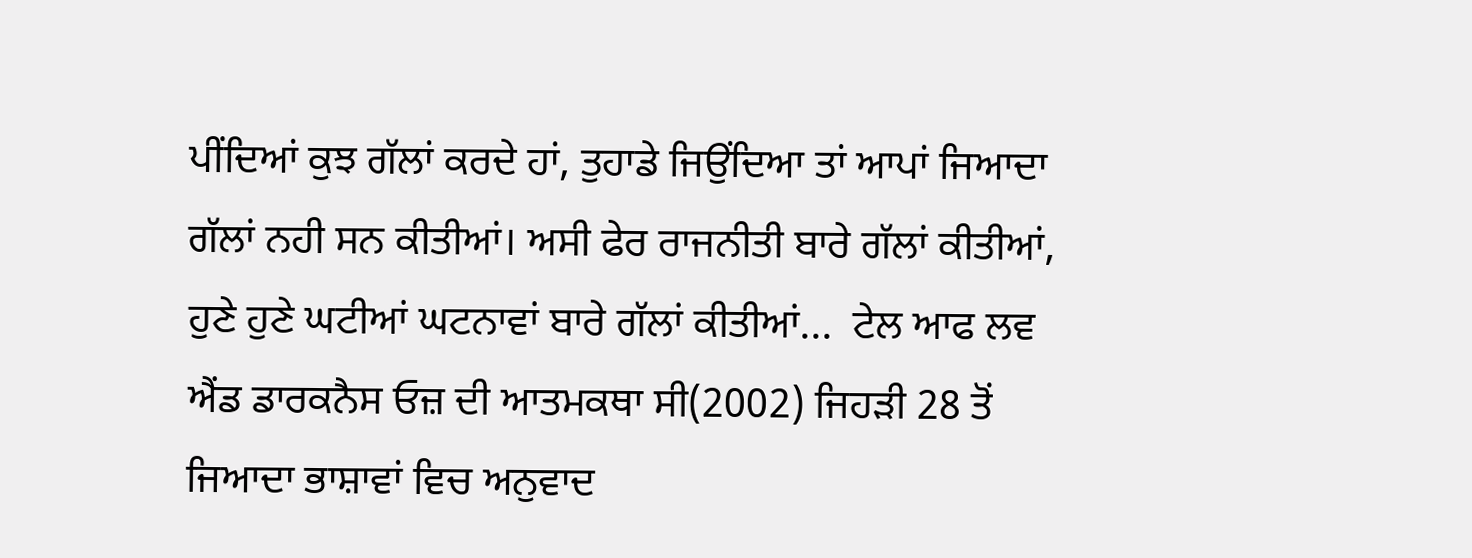ਪੀਂਦਿਆਂ ਕੁਝ ਗੱਲਾਂ ਕਰਦੇ ਹਾਂ, ਤੁਹਾਡੇ ਜਿਉਂਦਿਆ ਤਾਂ ਆਪਾਂ ਜਿਆਦਾ ਗੱਲਾਂ ਨਹੀ ਸਨ ਕੀਤੀਆਂ। ਅਸੀ ਫੇਰ ਰਾਜਨੀਤੀ ਬਾਰੇ ਗੱਲਾਂ ਕੀਤੀਆਂ, ਹੁਣੇ ਹੁਣੇ ਘਟੀਆਂ ਘਟਨਾਵਾਂ ਬਾਰੇ ਗੱਲਾਂ ਕੀਤੀਆਂ...  ਟੇਲ ਆਫ ਲਵ ਐਂਡ ਡਾਰਕਨੈਸ ਓਜ਼ ਦੀ ਆਤਮਕਥਾ ਸੀ(2002) ਜਿਹੜੀ 28 ਤੋਂ ਜਿਆਦਾ ਭਾਸ਼ਾਵਾਂ ਵਿਚ ਅਨੁਵਾਦ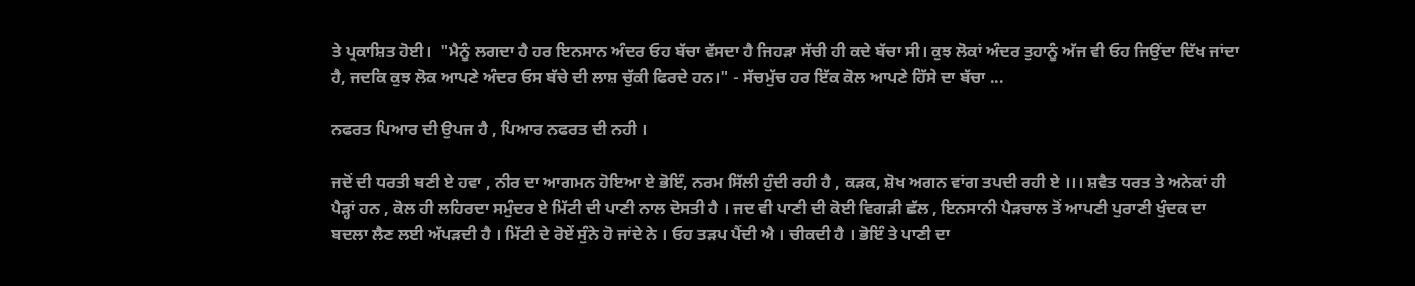ਤੇ ਪ੍ਰਕਾਸ਼ਿਤ ਹੋਈ।  "ਮੈਨੂੰ ਲਗਦਾ ਹੈ ਹਰ ਇਨਸਾਨ ਅੰਦਰ ਓਹ ਬੱਚਾ ਵੱਸਦਾ ਹੈ ਜਿਹੜਾ ਸੱਚੀ ਹੀ ਕਦੇ ਬੱਚਾ ਸੀ। ਕੁਝ ਲੋਕਾਂ ਅੰਦਰ ਤੁਹਾਨੂੰ ਅੱਜ ਵੀ ਓਹ ਜਿਉਂਦਾ ਦਿੱਖ ਜਾਂਦਾ ਹੈ, ਜਦਕਿ ਕੁਝ ਲੋਕ ਆਪਣੇ ਅੰਦਰ ਓਸ ਬੱਚੇ ਦੀ ਲਾਸ਼ ਚੁੱਕੀ ਫਿਰਦੇ ਹਨ।" - ਸੱਚਮੁੱਚ ਹਰ ਇੱਕ ਕੋਲ ਆਪਣੇ ਹਿੱਸੇ ਦਾ ਬੱਚਾ ...

ਨਫਰਤ ਪਿਆਰ ਦੀ ਉਪਜ ਹੈ , ਪਿਆਰ ਨਫਰਤ ਦੀ ਨਹੀ ।

ਜਦੋਂ ਦੀ ਧਰਤੀ ਬਣੀ ਏ ਹਵਾ , ਨੀਰ ਦਾ ਆਗਮਨ ਹੋਇਆ ਏ ਭੋਇੰ, ਨਰਮ ਸਿੱਲੀ ਹੁੰਦੀ ਰਹੀ ਹੈ , ਕੜਕ, ਸ਼ੋਖ ਅਗਨ ਵਾਂਗ ਤਪਦੀ ਰਹੀ ਏ ।।। ਸ਼ਵੈਤ ਧਰਤ ਤੇ ਅਨੇਕਾਂ ਹੀ ਪੈੜ੍ਹਾਂ ਹਨ , ਕੋਲ ਹੀ ਲਹਿਰਦਾ ਸਮੁੰਦਰ ਏ ਮਿੱਟੀ ਦੀ ਪਾਣੀ ਨਾਲ ਦੋਸਤੀ ਹੈ । ਜਦ ਵੀ ਪਾਣੀ ਦੀ ਕੋਈ ਵਿਗੜੀ ਛੱਲ , ਇਨਸਾਨੀ ਪੈੜਚਾਲ ਤੋਂ ਆਪਣੀ ਪੁਰਾਣੀ ਖੁੰਦਕ ਦਾ ਬਦਲਾ ਲੈਣ ਲਈ ਅੱਪੜਦੀ ਹੈ । ਮਿੱਟੀ ਦੇ ਰੋਏਂ ਸੁੰਨੇ ਹੋ ਜਾਂਦੇ ਨੇ । ਓਹ ਤੜਪ ਪੈਂਦੀ ਐ । ਚੀਕਦੀ ਹੈ । ਭੋਇੰ ਤੇ ਪਾਣੀ ਦਾ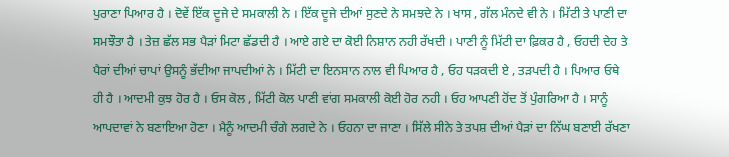ਪੁਰਾਣਾ ਪਿਆਰ ਹੈ । ਦੋਵੇਂ ਇੱਕ ਦੂਜੇ ਦੇ ਸਮਕਾਲੀ ਨੇ । ਇੱਕ ਦੂਜੇ ਦੀਆਂ ਸੁਣਦੇ ਨੇ ਸਮਝਦੇ ਨੇ । ਖਾਸ , ਗੱਲ ਮੰਨਦੇ ਵੀ ਨੇ । ਮਿੱਟੀ ਤੇ ਪਾਣੀ ਦਾ ਸਮਝੌਤਾ ਹੈ । ਤੇਜ਼ ਛੱਲ ਸਭ ਪੈੜਾਂ ਮਿਟਾ ਛੱਡਦੀ ਹੈ । ਆਏ ਗਏ ਦਾ ਕੋਈ ਨਿਸ਼ਾਨ ਨਹੀ ਰੱਖਦੀ । ਪਾਣੀ ਨੂੰ ਮਿੱਟੀ ਦਾ ਫ਼ਿਕਰ ਹੈ , ਓਹਦੀ ਦੇਹ ਤੇ ਪੈਰਾਂ ਦੀਆਂ ਚਾਪਾਂ ਉਸਨੂੰ ਭੱਦੀਆ ਜਾਪਦੀਆਂ ਨੇ । ਮਿੱਟੀ ਦਾ ਇਨਸਾਨ ਨਾਲ ਵੀ ਪਿਆਰ ਹੈ , ਓਹ ਧੜਕਦੀ ਏ , ਤੜਪਦੀ ਹੈ । ਪਿਆਰ ਓਥੇ ਹੀ ਹੈ । ਆਦਮੀ ਕੁਝ ਹੋਰ ਹੈ । ਓਸ ਕੋਲ , ਮਿੱਟੀ ਕੋਲ ਪਾਣੀ ਵਾਂਗ ਸਮਕਾਲੀ ਕੋਈ ਹੋਰ ਨਹੀ । ਓਹ ਆਪਣੀ ਹੋਂਦ ਤੋਂ ਪੁੰਗਰਿਆ ਹੈ । ਸਾਨੂੰ ਆਪਦਾਵਾਂ ਨੇ ਬਣਾਇਆ ਹੋਣਾ । ਮੈਨੂੰ ਆਦਮੀ ਚੰਗੇ ਲਗਦੇ ਨੇ । ਓਹਨਾ ਦਾ ਜਾਣਾ । ਸਿੱਲੇ ਸੀਨੇ ਤੇ ਤਪਸ਼ ਦੀਆਂ ਪੈੜਾਂ ਦਾ ਨਿੱਘ ਬਣਾਈ ਰੱਖਣਾ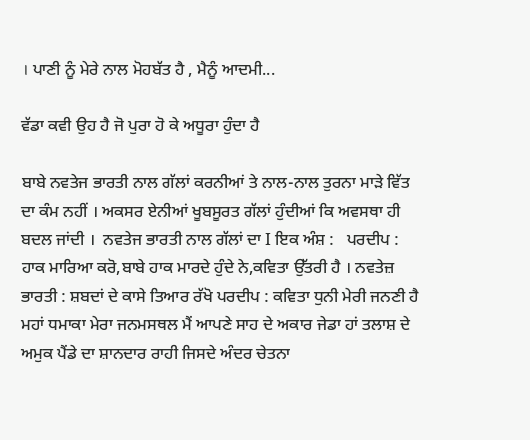। ਪਾਣੀ ਨੂੰ ਮੇਰੇ ਨਾਲ ਮੋਹਬੱਤ ਹੈ , ਮੈਨੂੰ ਆਦਮੀ...

ਵੱਡਾ ਕਵੀ ਉਹ ਹੈ ਜੋ ਪੁਰਾ ਹੋ ਕੇ ਅਧੂਰਾ ਹੁੰਦਾ ਹੈ

ਬਾਬੇ ਨਵਤੇਜ ਭਾਰਤੀ ਨਾਲ ਗੱਲਾਂ ਕਰਨੀਆਂ ਤੇ ਨਾਲ-ਨਾਲ ਤੁਰਨਾ ਮਾੜੇ ਵਿੱਤ ਦਾ ਕੰਮ ਨਹੀਂ । ਅਕਸਰ ਏਨੀਆਂ ਖੂਬਸੂਰਤ ਗੱਲਾਂ ਹੁੰਦੀਆਂ ਕਿ ਅਵਸਥਾ ਹੀ ਬਦਲ ਜਾਂਦੀ ।  ਨਵਤੇਜ ਭਾਰਤੀ ਨਾਲ ਗੱਲਾਂ ਦਾ I ਇਕ ਅੰਸ਼ :   ਪਰਦੀਪ : ਹਾਕ ਮਾਰਿਆ ਕਰੋ,ਬਾਬੇ ਹਾਕ ਮਾਰਦੇ ਹੁੰਦੇ ਨੇ,ਕਵਿਤਾ ਉੱਤਰੀ ਹੈ । ਨਵਤੇਜ਼ ਭਾਰਤੀ : ਸ਼ਬਦਾਂ ਦੇ ਕਾਸੇ ਤਿਆਰ ਰੱਖੋ ਪਰਦੀਪ : ਕਵਿਤਾ ਧੁਨੀ ਮੇਰੀ ਜਨਣੀ ਹੈ ਮਹਾਂ ਧਮਾਕਾ ਮੇਰਾ ਜਨਮਸਥਲ ਮੈਂ ਆਪਣੇ ਸਾਹ ਦੇ ਅਕਾਰ ਜੇਡਾ ਹਾਂ ਤਲਾਸ਼ ਦੇ ਅਮੁਕ ਪੈਂਡੇ ਦਾ ਸ਼ਾਨਦਾਰ ਰਾਹੀ ਜਿਸਦੇ ਅੰਦਰ ਚੇਤਨਾ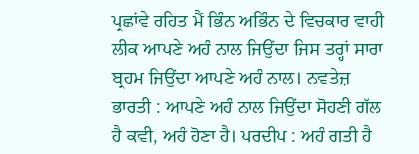ਪ੍ਰਛਾਂਵੇ ਰਹਿਤ ਮੈਂ ਭਿੰਨ ਅਭਿੰਨ ਦੇ ਵਿਚਕਾਰ ਵਾਹੀ ਲੀਕ ਆਪਣੇ ਅਹੰ ਨਾਲ ਜਿਉਂਦਾ ਜਿਸ ਤਰ੍ਹਾਂ ਸਾਰਾ ਬ੍ਰਹਮ ਜਿਉਂਦਾ ਆਪਣੇ ਅਹੰ ਨਾਲ। ਨਵਤੇਜ਼ ਭਾਰਤੀ : ਆਪਣੇ ਅਹੰ ਨਾਲ ਜਿਉਂਦਾ ਸੋਹਣੀ ਗੱਲ ਹੈ ਕਵੀ, ਅਹੰ ਹੋਣਾ ਹੈ। ਪਰਦੀਪ : ਅਹੰ ਗਤੀ ਹੈ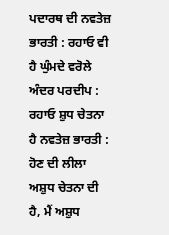ਪਦਾਰਥ ਦੀ ਨਵਤੇਜ਼ ਭਾਰਤੀ : ਰਹਾਓ ਵੀ ਹੈ ਘੁੰਮਦੇ ਵਰੋਲੇ ਅੰਦਰ ਪਰਦੀਪ : ਰਹਾਓ ਸ਼ੁਧ ਚੇਤਨਾ ਹੈ ਨਵਤੇਜ਼ ਭਾਰਤੀ : ਹੋਣ ਦੀ ਲੀਲਾ ਅਸ਼ੁਧ ਚੇਤਨਾ ਦੀ ਹੈ, ਮੈਂ ਅਸ਼ੁਧ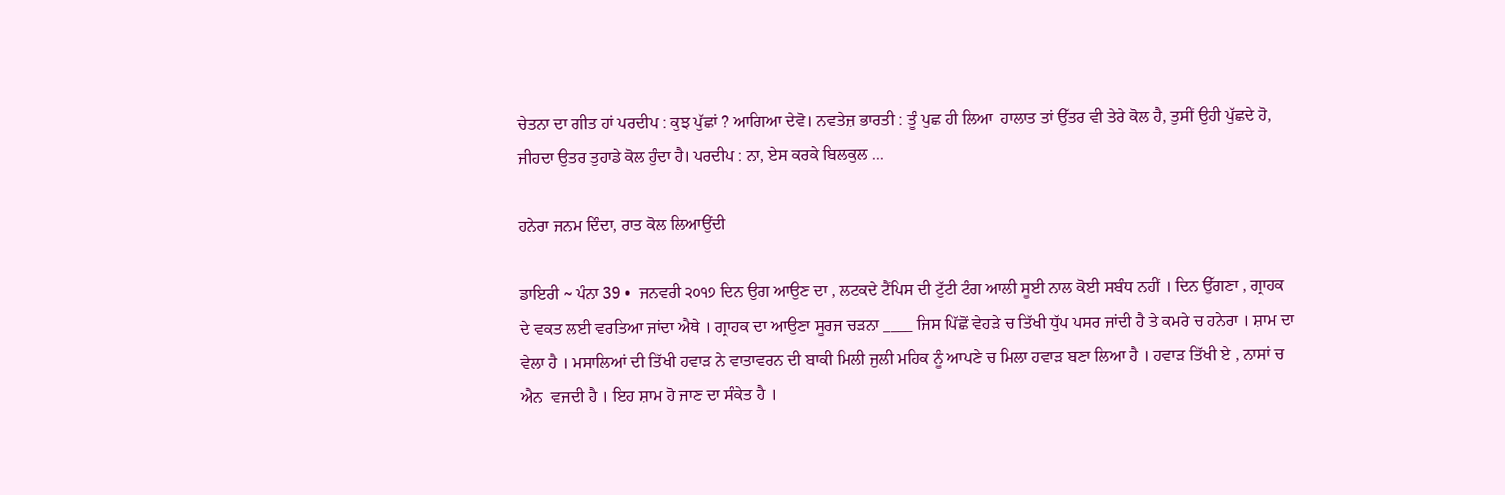ਚੇਤਨਾ ਦਾ ਗੀਤ ਹਾਂ ਪਰਦੀਪ : ਕੁਝ ਪੁੱਛਾਂ ? ਆਗਿਆ ਦੇਵੋ। ਨਵਤੇਜ਼ ਭਾਰਤੀ : ਤੂੰ ਪੁਛ ਹੀ ਲਿਆ  ਹਾਲਾਤ ਤਾਂ ਉੱਤਰ ਵੀ ਤੇਰੇ ਕੋਲ ਹੈ, ਤੁਸੀਂ ਉਹੀ ਪੁੱਛਦੇ ਹੋ, ਜੀਹਦਾ ਉਤਰ ਤੁਹਾਡੇ ਕੋਲ ਹੁੰਦਾ ਹੈ। ਪਰਦੀਪ : ਨਾ, ਏਸ ਕਰਕੇ ਬਿਲਕੁਲ ...

ਹਨੇਰਾ ਜਨਮ ਦਿੰਦਾ, ਰਾਤ ਕੋਲ ਲਿਆਉਂਦੀ

ਡਾਇਰੀ ~ ਪੰਨਾ 39 •  ਜਨਵਰੀ ੨੦੧੭ ਦਿਨ ਉਗ ਆਉਣ ਦਾ , ਲਟਕਦੇ ਟੈਂਪਿਸ ਦੀ ਟੁੱਟੀ ਟੰਗ ਆਲੀ ਸੂਈ ਨਾਲ ਕੋਈ ਸਬੰਧ ਨਹੀਂ । ਦਿਨ ਉੱਗਣਾ , ਗ੍ਰਾਹਕ ਦੇ ਵਕਤ ਲਈ ਵਰਤਿਆ ਜਾਂਦਾ ਐਥੇ । ਗ੍ਰਾਹਕ ਦਾ ਆਉਣਾ ਸੂਰਜ ਚੜਨਾ ____ ਜਿਸ ਪਿੱਛੋਂ ਵੇਹੜੇ ਚ ਤਿੱਖੀ ਧੁੱਪ ਪਸਰ ਜਾਂਦੀ ਹੈ ਤੇ ਕਮਰੇ ਚ ਹਨੇਰਾ । ਸ਼ਾਮ ਦਾ ਵੇਲਾ ਹੈ । ਮਸਾਲਿਆਂ ਦੀ ਤਿੱਖੀ ਹਵਾੜ ਨੇ ਵਾਤਾਵਰਨ ਦੀ ਬਾਕੀ ਮਿਲੀ ਜੁਲੀ ਮਹਿਕ ਨੂੰ ਆਪਣੇ ਚ ਮਿਲਾ ਹਵਾੜ ਬਣਾ ਲਿਆ ਹੈ । ਹਵਾੜ ਤਿੱਖੀ ਏ , ਨਾਸਾਂ ਚ ਐਨ  ਵਜਦੀ ਹੈ । ਇਹ ਸ਼ਾਮ ਹੋ ਜਾਣ ਦਾ ਸੰਕੇਤ ਹੈ ।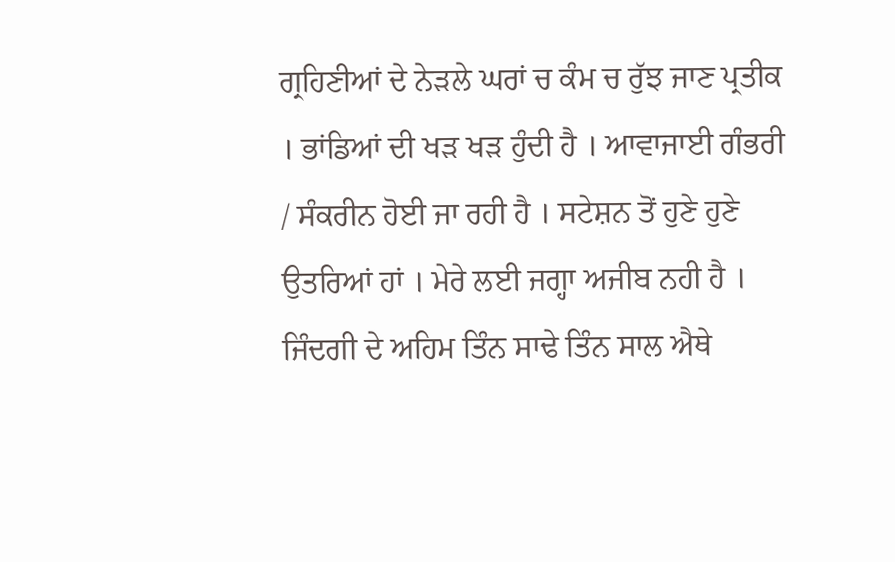ਗ੍ਰਹਿਣੀਆਂ ਦੇ ਨੇੜਲੇ ਘਰਾਂ ਚ ਕੰਮ ਚ ਰੁੱਝ ਜਾਣ ਪ੍ਰਤੀਕ । ਭਾਂਡਿਆਂ ਦੀ ਖੜ ਖੜ ਹੁੰਦੀ ਹੈ । ਆਵਾਜਾਈ ਗੰਭਰੀ / ਸੰਕਰੀਨ ਹੋਈ ਜਾ ਰਹੀ ਹੈ । ਸਟੇਸ਼ਨ ਤੋਂ ਹੁਣੇ ਹੁਣੇ ਉਤਰਿਆਂ ਹਾਂ । ਮੇਰੇ ਲਈ ਜਗ੍ਹਾ ਅਜੀਬ ਨਹੀ ਹੈ । ਜਿੰਦਗੀ ਦੇ ਅਹਿਮ ਤਿੰਨ ਸਾਢੇ ਤਿੰਨ ਸਾਲ ਐਥੇ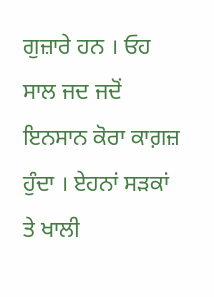ਗੁਜ਼ਾਰੇ ਹਨ । ਓਹ ਸਾਲ ਜਦ ਜਦੋਂ ਇਨਸਾਨ ਕੋਰਾ ਕਾਗ਼ਜ਼ ਹੁੰਦਾ । ਏਹਨਾਂ ਸੜਕਾਂ ਤੇ ਖਾਲੀ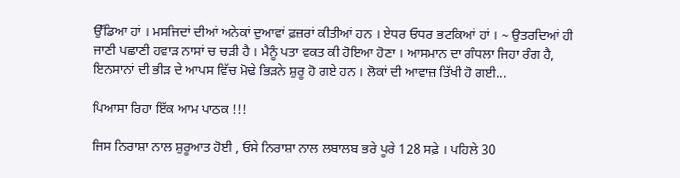ਉੱਡਿਆ ਹਾਂ । ਮਸਜਿਦਾਂ ਦੀਆਂ ਅਨੇਕਾਂ ਦੁਆਵਾਂ ਫ਼ਜ਼ਰਾਂ ਕੀਤੀਆਂ ਹਨ । ਏਧਰ ਓਧਰ ਭਟਕਿਆਂ ਹਾਂ । ~ ਉਤਰਦਿਆਂ ਹੀ ਜਾਣੀ ਪਛਾਣੀ ਹਵਾੜ ਨਾਸਾਂ ਚ ਚੜੀ ਹੈ । ਮੈਨੂੰ ਪਤਾ ਵਕਤ ਕੀ ਹੋਇਆ ਹੋਣਾ । ਆਸਮਾਨ ਦਾ ਗੰਧਲਾ ਜਿਹਾ ਰੰਗ ਹੈ, ਇਨਸਾਨਾਂ ਦੀ ਭੀੜ ਦੇ ਆਪਸ ਵਿੱਚ ਮੋਢੇ ਭਿੜਨੇ ਸ਼ੁਰੂ ਹੋ ਗਏ ਹਨ । ਲੋਕਾਂ ਦੀ ਆਵਾਜ਼ ਤਿੱਖੀ ਹੋ ਗਈ...

ਪਿਆਸਾ ਰਿਹਾ ਇੱਕ ਆਮ ਪਾਠਕ !!!

ਜਿਸ ਨਿਰਾਸ਼ਾ ਨਾਲ ਸ਼ੁਰੂਆਤ ਹੋਈ , ਓਸੇ ਨਿਰਾਸ਼ਾ ਨਾਲ ਲਬਾਲਬ ਭਰੇ ਪੂਰੇ 128 ਸਫ਼ੇ । ਪਹਿਲੇ 30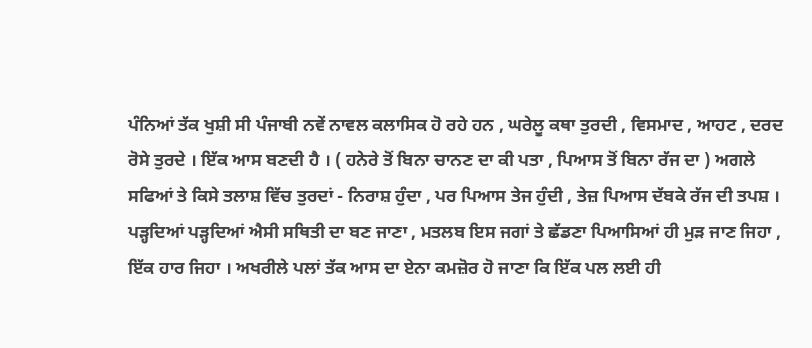ਪੰਨਿਆਂ ਤੱਕ ਖੁਸ਼ੀ ਸੀ ਪੰਜਾਬੀ ਨਵੇਂ ਨਾਵਲ ਕਲਾਸਿਕ ਹੋ ਰਹੇ ਹਨ , ਘਰੇਲੂ ਕਥਾ ਤੁਰਦੀ , ਵਿਸਮਾਦ , ਆਹਟ , ਦਰਦ ਰੋਸੇ ਤੁਰਦੇ । ਇੱਕ ਆਸ ਬਣਦੀ ਹੈ । ( ਹਨੇਰੇ ਤੋਂ ਬਿਨਾ ਚਾਨਣ ਦਾ ਕੀ ਪਤਾ , ਪਿਆਸ ਤੋਂ ਬਿਨਾ ਰੱਜ ਦਾ ) ਅਗਲੇ ਸਫਿਆਂ ਤੇ ਕਿਸੇ ਤਲਾਸ਼ ਵਿੱਚ ਤੁਰਦਾਂ - ਨਿਰਾਸ਼ ਹੁੰਦਾ , ਪਰ ਪਿਆਸ ਤੇਜ ਹੁੰਦੀ , ਤੇਜ਼ ਪਿਆਸ ਦੱਬਕੇ ਰੱਜ ਦੀ ਤਪਸ਼ । ਪੜ੍ਹਦਿਆਂ ਪੜ੍ਹਦਿਆਂ ਐਸੀ ਸਥਿਤੀ ਦਾ ਬਣ ਜਾਣਾ , ਮਤਲਬ ਇਸ ਜਗਾਂ ਤੇ ਛੱਡਣਾ ਪਿਆਸਿਆਂ ਹੀ ਮੁੜ ਜਾਣ ਜਿਹਾ , ਇੱਕ ਹਾਰ ਜਿਹਾ । ਅਖਰੀਲੇ ਪਲਾਂ ਤੱਕ ਆਸ ਦਾ ਏਨਾ ਕਮਜ਼ੋਰ ਹੋ ਜਾਣਾ ਕਿ ਇੱਕ ਪਲ ਲਈ ਹੀ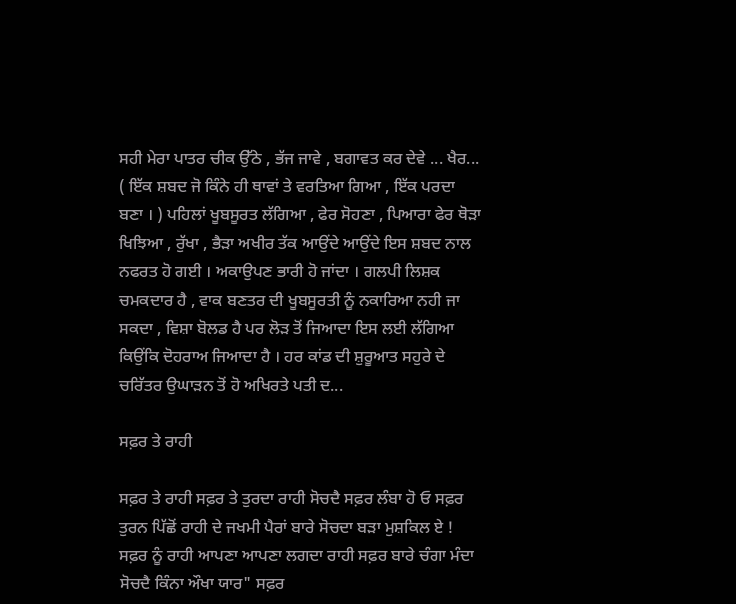ਸਹੀ ਮੇਰਾ ਪਾਤਰ ਚੀਕ ਉੱਠੇ , ਭੱਜ ਜਾਵੇ , ਬਗਾਵਤ ਕਰ ਦੇਵੇ ... ਖੈਰ... ( ਇੱਕ ਸ਼ਬਦ ਜੋ ਕਿੰਨੇ ਹੀ ਥਾਵਾਂ ਤੇ ਵਰਤਿਆ ਗਿਆ , ਇੱਕ ਪਰਦਾ ਬਣਾ । ) ਪਹਿਲਾਂ ਖੂਬਸੂਰਤ ਲੱਗਿਆ , ਫੇਰ ਸੋਹਣਾ , ਪਿਆਰਾ ਫੇਰ ਥੋੜਾ ਖਿਝਿਆ , ਰੁੱਖਾ , ਭੈੜਾ ਅਖੀਰ ਤੱਕ ਆਉਂਦੇ ਆਉਂਦੇ ਇਸ ਸ਼ਬਦ ਨਾਲ ਨਫਰਤ ਹੋ ਗਈ । ਅਕਾਉਪਣ ਭਾਰੀ ਹੋ ਜਾਂਦਾ । ਗਲਪੀ ਲਿਸ਼ਕ ਚਮਕਦਾਰ ਹੈ , ਵਾਕ ਬਣਤਰ ਦੀ ਖੂਬਸੂਰਤੀ ਨੂੰ ਨਕਾਰਿਆ ਨਹੀ ਜਾ ਸਕਦਾ , ਵਿਸ਼ਾ ਬੋਲਡ ਹੈ ਪਰ ਲੋੜ ਤੋਂ ਜਿਆਦਾ ਇਸ ਲਈ ਲੱਗਿਆ ਕਿਉਂਕਿ ਦੋਹਰਾਅ ਜਿਆਦਾ ਹੈ । ਹਰ ਕਾਂਡ ਦੀ ਸ਼ੁਰੂਆਤ ਸਹੁਰੇ ਦੇ ਚਰਿੱਤਰ ਉਘਾੜਨ ਤੋਂ ਹੋ ਅਖਿਰਤੇ ਪਤੀ ਦ...

ਸਫ਼ਰ ਤੇ ਰਾਹੀ

ਸਫ਼ਰ ਤੇ ਰਾਹੀ ਸਫ਼ਰ ਤੇ ਤੁਰਦਾ ਰਾਹੀ ਸੋਚਦੈ ਸਫ਼ਰ ਲੰਬਾ ਹੋ ਓ ਸਫ਼ਰ ਤੁਰਨ ਪਿੱਛੋਂ ਰਾਹੀ ਦੇ ਜਖਮੀ ਪੈਰਾਂ ਬਾਰੇ ਸੋਚਦਾ ਬੜਾ ਮੁਸ਼ਕਿਲ ਏ ! ਸਫ਼ਰ ਨੂੰ ਰਾਹੀ ਆਪਣਾ ਆਪਣਾ ਲਗਦਾ ਰਾਹੀ ਸਫ਼ਰ ਬਾਰੇ ਚੰਗਾ ਮੰਦਾ ਸੋਚਦੈ ਕਿੰਨਾ ਔਖਾ ਯਾਰ" ਸਫ਼ਰ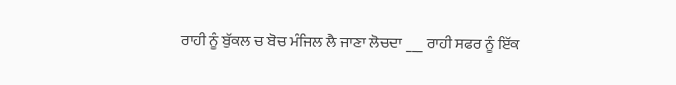ਰਾਹੀ ਨੂੰ ਬੁੱਕਲ ਚ ਬੋਚ ਮੰਜਿਲ ਲੈ ਜਾਣਾ ਲੋਚਦਾ ___ ਰਾਹੀ ਸਫਰ ਨੂੰ ਇੱਕ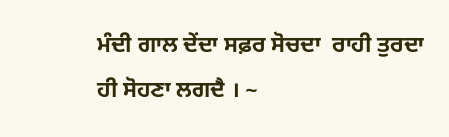ਮੰਦੀ ਗਾਲ ਦੇਂਦਾ ਸਫ਼ਰ ਸੋਚਦਾ  ਰਾਹੀ ਤੁਰਦਾ ਹੀ ਸੋਹਣਾ ਲਗਦੈ । ~